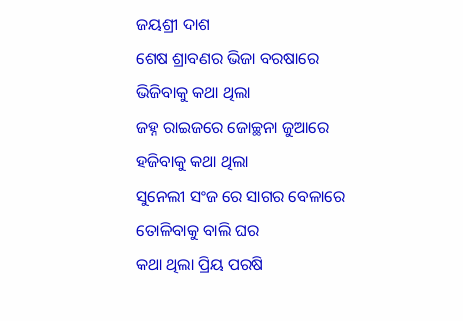ଜୟଶ୍ରୀ ଦାଶ
ଶେଷ ଶ୍ରାବଣର ଭିଜା ବରଷାରେ
ଭିଜିବାକୁ କଥା ଥିଲା
ଜହ୍ନ ରାଇଜରେ ଜୋଚ୍ଛନା ଜୁଆରେ
ହଜିବାକୁ କଥା ଥିଲା
ସୁନେଲୀ ସଂଜ ରେ ସାଗର ବେଳାରେ
ତୋଳିବାକୁ ବାଲି ଘର
କଥା ଥିଲା ପ୍ରିୟ ପରଷି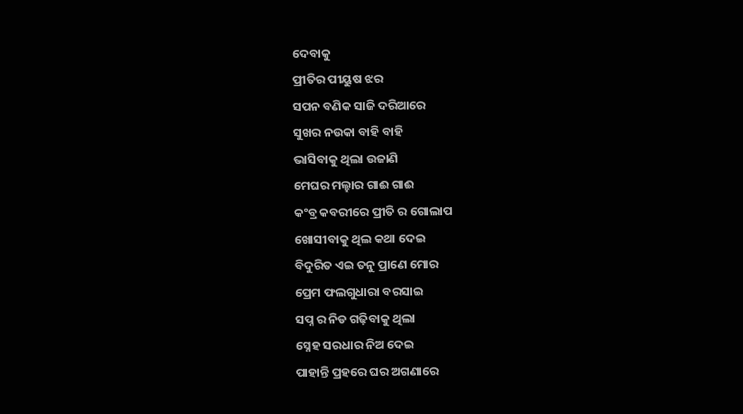ଦେବାକୁ
ପ୍ରୀତିର ପୀୟୁଷ ଝର
ସପନ ବଣିକ ସାଜି ଦରିଆରେ
ସୁଖର ନଉକା ବାହି ବାହି
ଭାସିବାକୁ ଥିଲା ଉଜାଣି
ମେଘର ମଲ୍ହାର ଗାଈ ଗାଈ
କଂବ୍ର କବରୀରେ ପ୍ରୀତି ର ଗୋଲାପ
ଖୋସୀବାକୁ ଥିଲ କଥା ଦେଇ
ବିଦୁରିତ ଏଇ ତନୁ ପ୍ରାଣେ ମୋର
ପ୍ରେମ ଫଲଗୁଧାରା ବରସାଇ
ସପ୍ନ ର ନିଡ ଗଢ଼ିବାକୁ ଥିଲା
ସ୍ନେହ ସରଧାର ନିଅ ଦେଇ
ପାହାନ୍ତି ପ୍ରହରେ ଘର ଅଗଣାରେ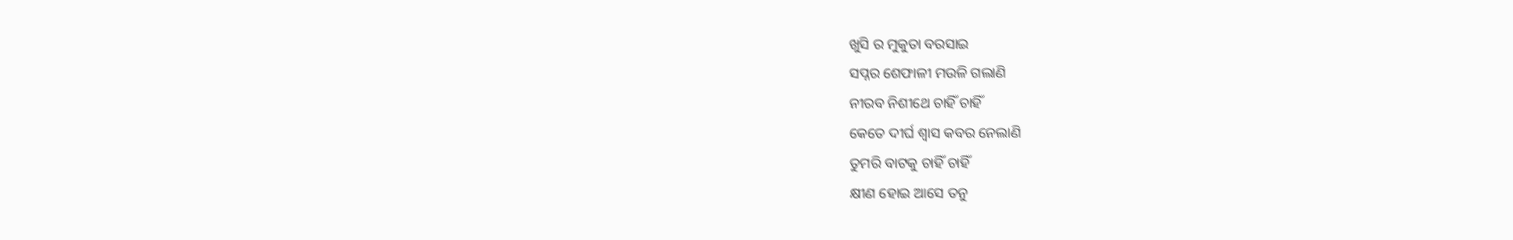ଖୁସି ର ମୁକୁତା ବରସାଇ
ସପ୍ନର ଶେଫାଳୀ ମଉଳି ଗଲାଣି
ନୀରବ ନିଶୀଥେ ଚାହିଁ ଚାହିଁ
କେତେ ଦୀର୍ଘ ଶ୍ୱାସ କବର ନେଲାଣି
ତୁମରି ବାଟକୁ ଚାହିଁ ଚାହିଁ
କ୍ଷୀଣ ହୋଇ ଆସେ ତନୁ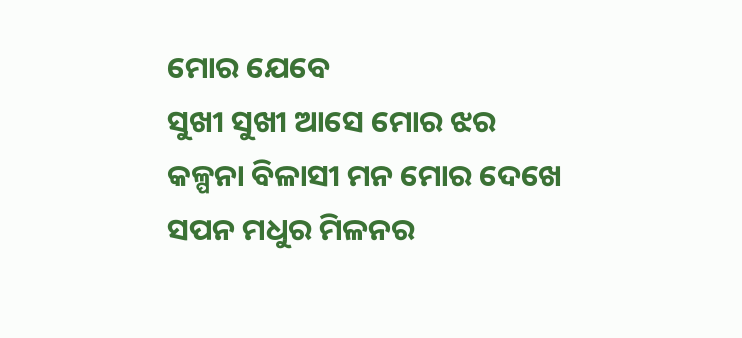ମୋର ଯେବେ
ସୁଖୀ ସୁଖୀ ଆସେ ମୋର ଝର
କଳ୍ପନା ବିଳାସୀ ମନ ମୋର ଦେଖେ
ସପନ ମଧୁର ମିଳନର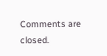Comments are closed.